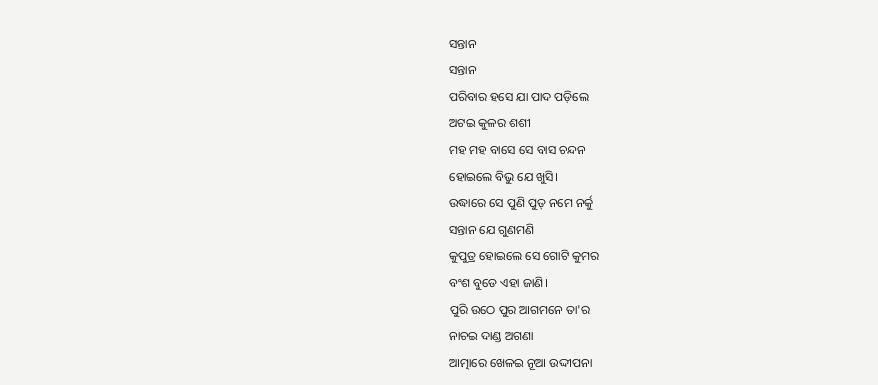ସନ୍ତାନ
ସନ୍ତାନ
ପରିବାର ହସେ ଯା ପାଦ ପଡ଼ିଲେ
ଅଟଇ କୁଳର ଶଶୀ
ମହ ମହ ବାସେ ସେ ବାସ ଚନ୍ଦନ
ହୋଇଲେ ବିଭୁ ଯେ ଖୁସି।
ଉଦ୍ଧାରେ ସେ ପୁଣି ପୁତ୍ ନମେ ନର୍କୁ
ସନ୍ତାନ ଯେ ଗୁଣମଣି
କୁପୁତ୍ର ହୋଇଲେ ସେ ଗୋଟି କୁମର
ବଂଶ ବୁଡେ ଏହା ଜାଣି।
ପୁରି ଉଠେ ପୁର ଆଗମନେ ତା'ର
ନାଚଇ ଦାଣ୍ଡ ଅଗଣା
ଆତ୍ମାରେ ଖେଳଇ ନୂଆ ଉଦ୍ଦୀପନା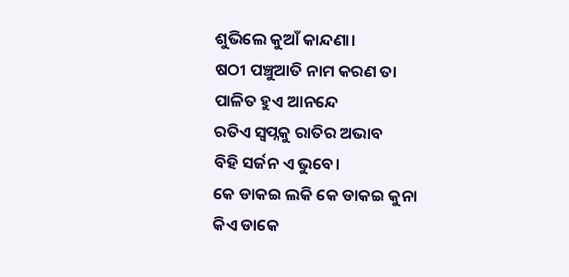ଶୁଭିଲେ କୁଆଁ କାନ୍ଦଣା।
ଷଠୀ ପଞ୍ଚୁଆତି ନାମ କରଣ ତା
ପାଳିତ ହୁଏ ଆନନ୍ଦେ
ରତିଏ ସ୍ବପ୍ନକୁ ରାତିର ଅଭାବ
ବିହି ସର୍ଜନ ଏ ଭୁବେ।
କେ ଡାକଇ ଲକି କେ ଡାକଇ କୁନା
କିଏ ଡାକେ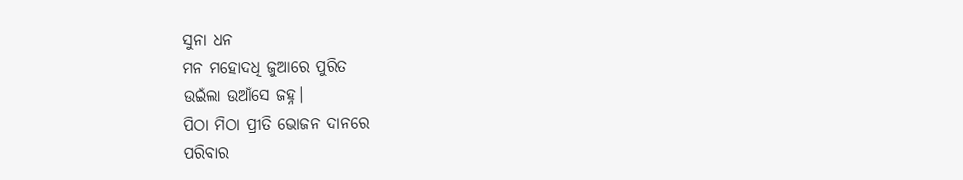ସୁନା ଧନ
ମନ ମହୋଦଧି ଜୁଆରେ ପୁରିତ
ଉଇଁଲା ଉଆଁସେ ଜହ୍ନ।
ପିଠା ମିଠା ପ୍ରୀତି ଭୋଜନ ଦାନରେ
ପରିବାର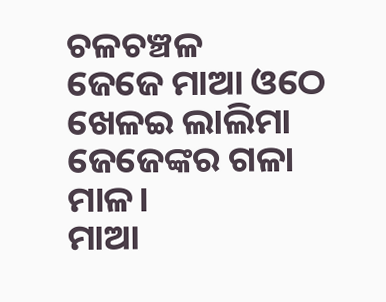ଚଳଚଞ୍ଚଳ
ଜେଜେ ମାଆ ଓଠେ ଖେଳଇ ଲାଲିମା
ଜେଜେଙ୍କର ଗଳା ମାଳ।
ମାଆ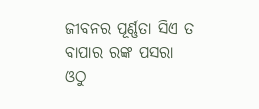ଜୀବନର ପୂର୍ଣ୍ଣତା ସିଏ ତ
ବାପାର ରଙ୍କ ପସରା
ଓଠୁ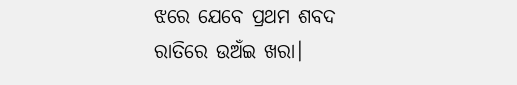ଝରେ ଯେବେ ପ୍ରଥମ ଶବଦ
ରାତିରେ ଉଅଁଇ ଖରା।